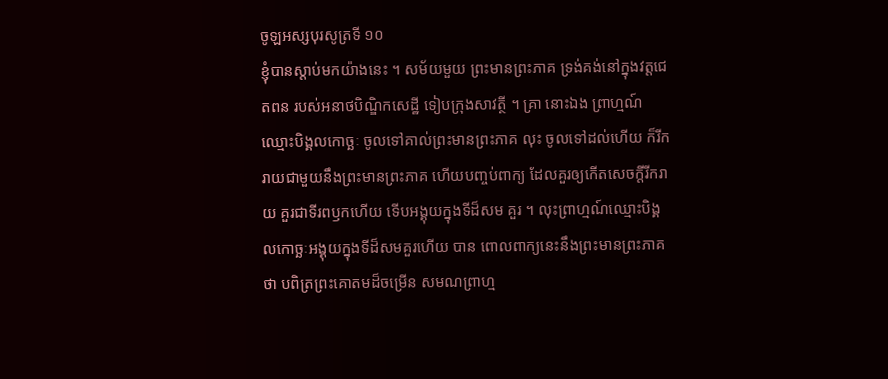ចូឡអស្សបុរសូត្រទី ១០
ខ្ញុំបានស្តាប់មកយ៉ាងនេះ ។ សម័យមួយ ព្រះមានព្រះភាគ ទ្រង់គង់នៅក្នុងវត្តជេតពន របស់អនាថបិណ្ឌិកសេដ្ឋី ទៀបក្រុងសាវត្ថី ។ គ្រា នោះឯង ព្រាហ្មណ៍ឈ្មោះបិង្គលកោច្ឆៈ ចូលទៅគាល់ព្រះមានព្រះភាគ លុះ ចូលទៅដល់ហើយ ក៏រីករាយជាមួយនឹងព្រះមានព្រះភាគ ហើយបញ្ចប់ពាក្យ ដែលគួរឲ្យកើតសេចក្តីរីករាយ គួរជាទីរពឫកហើយ ទើបអង្គុយក្នុងទីដ៏សម គួរ ។ លុះព្រាហ្មណ៍ឈ្មោះបិង្គលកោច្ឆៈអង្គុយក្នុងទីដ៏សមគួរហើយ បាន ពោលពាក្យនេះនឹងព្រះមានព្រះភាគថា បពិត្រព្រះគោតមដ៏ចម្រើន សមណព្រាហ្ម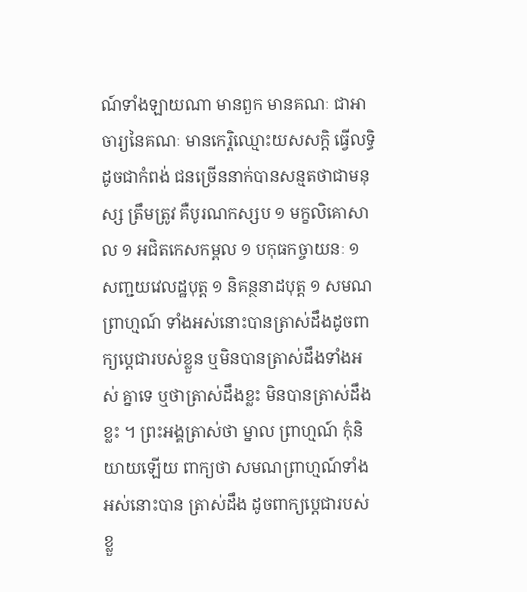ណ៍ទាំងឡាយណា មានពួក មានគណៈ ជាអាចារ្យនៃគណៈ មានកេរ្តិឈ្មោះយសសក្តិ ធ្វើលទ្ធិដូចជាកំពង់ ជនច្រើននាក់បានសន្មតថាជាមនុស្ស ត្រឹមត្រូវ គឺបូរណកស្សប ១ មក្ខលិគោសាល ១ អជិតកេសកម្ពល ១ បកុធកច្ចាយនៈ ១ សញ្ជយវេលដ្ឋបុត្ត ១ និគន្ថនាដបុត្ត ១ សមណព្រាហ្មណ៍ ទាំងអស់នោះបានត្រាស់ដឹងដូចពាក្យប្តេជារបស់ខ្លួន ឬមិនបានត្រាស់ដឹងទាំងអស់ គ្នាទេ ឬថាត្រាស់ដឹងខ្លះ មិនបានត្រាស់ដឹងខ្លះ ។ ព្រះអង្គត្រាស់ថា ម្នាល ព្រាហ្មណ៍ កុំនិយាយឡើយ ពាក្យថា សមណព្រាហ្មណ៍ទាំងអស់នោះបាន ត្រាស់ដឹង ដូចពាក្យប្តេជារបស់ខ្លួ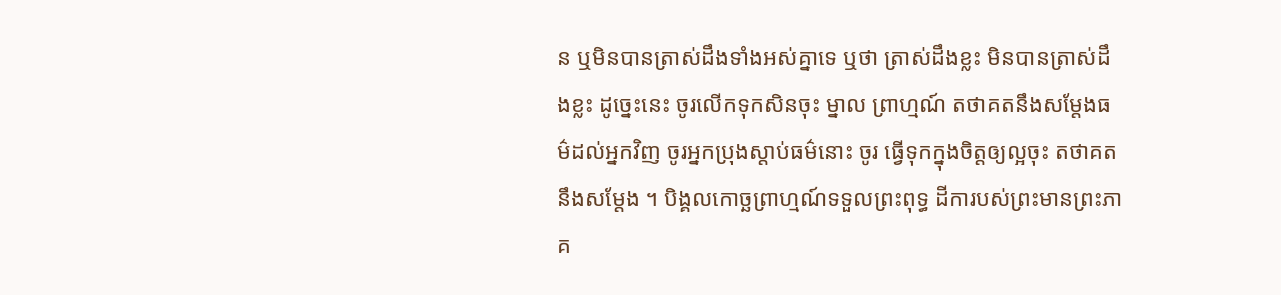ន ឬមិនបានត្រាស់ដឹងទាំងអស់គ្នាទេ ឬថា ត្រាស់ដឹងខ្លះ មិនបានត្រាស់ដឹងខ្លះ ដូច្នេះនេះ ចូរលើកទុកសិនចុះ ម្នាល ព្រាហ្មណ៍ តថាគតនឹងសម្តែងធម៌ដល់អ្នកវិញ ចូរអ្នកប្រុងស្តាប់ធម៌នោះ ចូរ ធ្វើទុកក្នុងចិត្តឲ្យល្អចុះ តថាគតនឹងសម្តែង ។ បិង្គលកោច្ឆព្រាហ្មណ៍ទទួលព្រះពុទ្ធ ដីការបស់ព្រះមានព្រះភាគ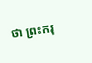ថា ព្រះករុ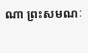ណា ព្រះសមណៈ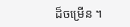ដ៏ចម្រើន ។